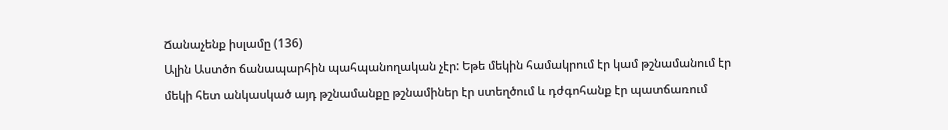Ճանաչենք իսլամը (136)
Ալին Աստծո ճանապարհին պահպանողական չէր: Եթե մեկին համակրում էր կամ թշնամանում էր մեկի հետ անկասկած այդ թշնամանքը թշնամիներ էր ստեղծում և դժգոհանք էր պատճառում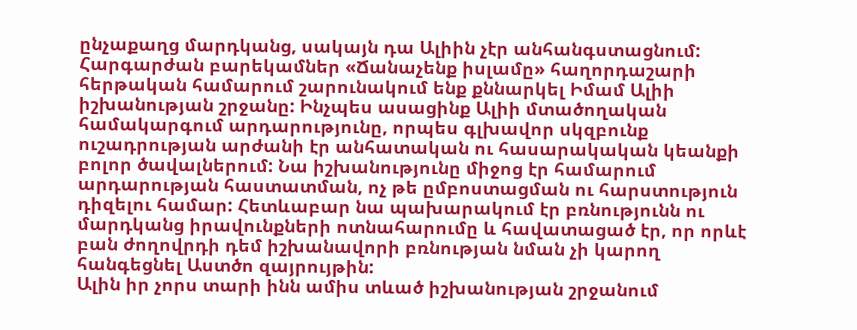ընչաքաղց մարդկանց, սակայն դա Ալիին չէր անհանգստացնում:
Հարգարժան բարեկամներ «Ճանաչենք իսլամը» հաղորդաշարի հերթական համարում շարունակում ենք քննարկել Իմամ Ալիի իշխանության շրջանը: Ինչպես ասացինք Ալիի մտածողական համակարգում արդարությունը, որպես գլխավոր սկզբունք ուշադրության արժանի էր անհատական ու հասարակական կեանքի բոլոր ծավալներում: Նա իշխանությունը միջոց էր համարում արդարության հաստատման, ոչ թե ըմբոստացման ու հարստություն դիզելու համար: Հետևաբար նա պախարակում էր բռնությունն ու մարդկանց իրավունքների ոտնահարումը և հավատացած էր, որ որևէ բան ժողովրդի դեմ իշխանավորի բռնության նման չի կարող հանգեցնել Աստծո զայրույթին:
Ալին իր չորս տարի ինն ամիս տևած իշխանության շրջանում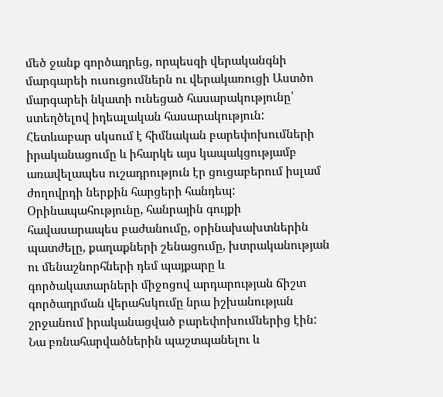մեծ ջանք գործադրեց, որպեսզի վերականգնի մարգարեի ուսուցումներն ու վերակառուցի Աստծո մարգարեի նկատի ունեցած հասարակությունը՝ ստեղծելով իդեալական հասարակություն: Հետևաբար սկսում է հիմնական բարեփոխումների իրականացումը և իհարկե այս կապակցությամբ առավելապես ուշադրություն էր ցուցաբերում իսլամ ժողովրդի ներքին հարցերի հանդեպ: Օրինապահությունը, հանրային գույքի հավասարապես բաժանումը, օրինախախտներին պատժելը, քաղաքների շենացումը, խտրականության ու մենաշնորհների դեմ պայքարը և գործակատարների միջոցով արդարության ճիշտ գործադրման վերահսկումը նրա իշխանության շրջանում իրականացված բարեփոխումներից էին:
Նա բռնահարվածներին պաշտպանելու և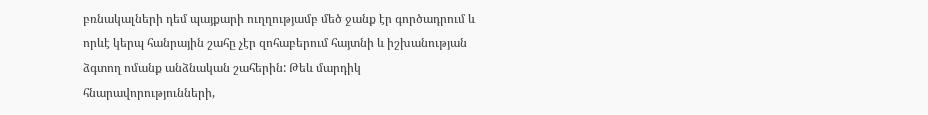բռնակալների դեմ պայքարի ուղղությամբ մեծ ջանք էր գործադրում և որևէ կերպ հանրային շահը չէր զոհաբերում հայտնի և իշխանության ձգտող ոմանք անձնական շահերին: Թեև մարդիկ հնարավորությունների,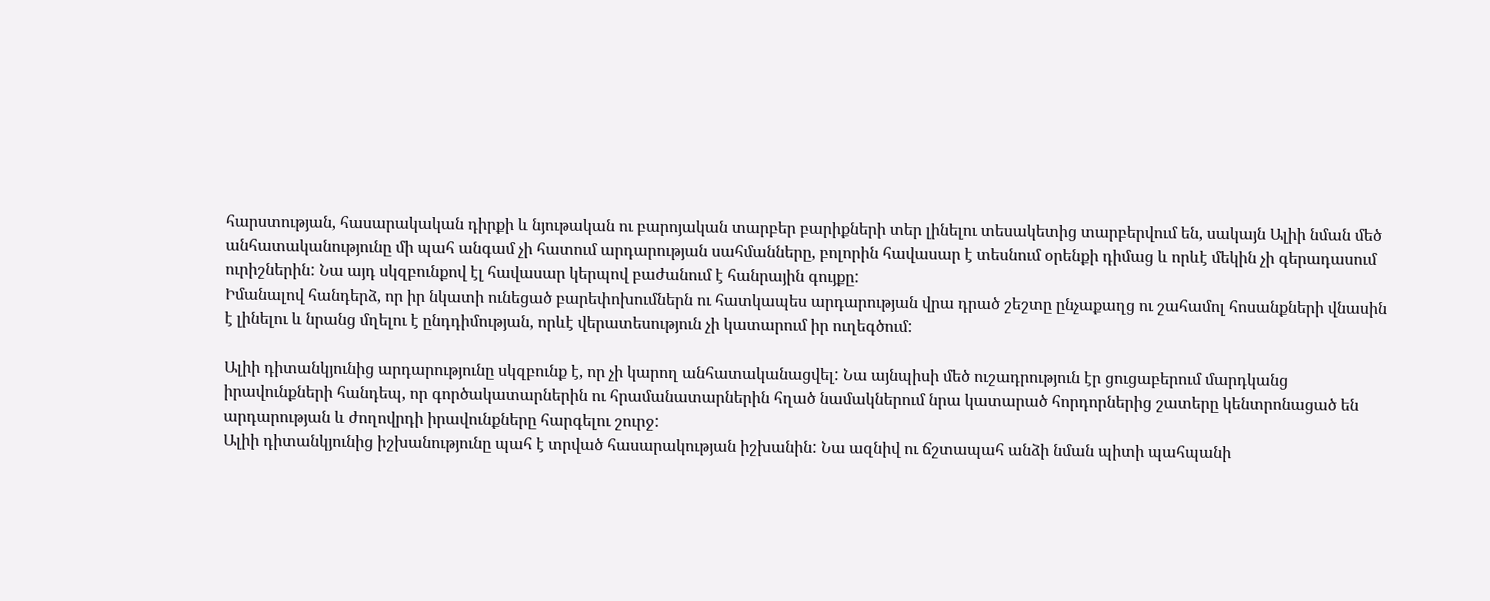հարստության, հասարակական դիրքի և նյութական ու բարոյական տարբեր բարիքների տեր լինելու տեսակետից տարբերվում են, սակայն Ալիի նման մեծ անհատականությունը մի պահ անգամ չի հատում արդարության սահմանները, բոլորին հավասար է տեսնում օրենքի դիմաց և որևէ մեկին չի գերադասում ուրիշներին: Նա այդ սկզբունքով էլ հավասար կերպով բաժանում է հանրային գույքը:
Իմանալով հանդերձ, որ իր նկատի ունեցած բարեփոխումներն ու հատկապես արդարության վրա դրած շեշտը ընչաքաղց ու շահամոլ հոսանքների վնասին է լինելու և նրանց մղելու է ընդդիմության, որևէ վերատեսություն չի կատարում իր ուղեգծում:

Ալիի դիտանկյունից արդարությունը սկզբունք է, որ չի կարող անհատականացվել: Նա այնպիսի մեծ ուշադրություն էր ցուցաբերում մարդկանց իրավունքների հանդեպ, որ գործակատարներին ու հրամանատարներին հղած նամակներում նրա կատարած հորդորներից շատերը կենտրոնացած են արդարության և ժողովրդի իրավունքները հարգելու շուրջ:
Ալիի դիտանկյունից իշխանությունը պահ է տրված հասարակության իշխանին: Նա ազնիվ ու ճշտապահ անձի նման պիտի պահպանի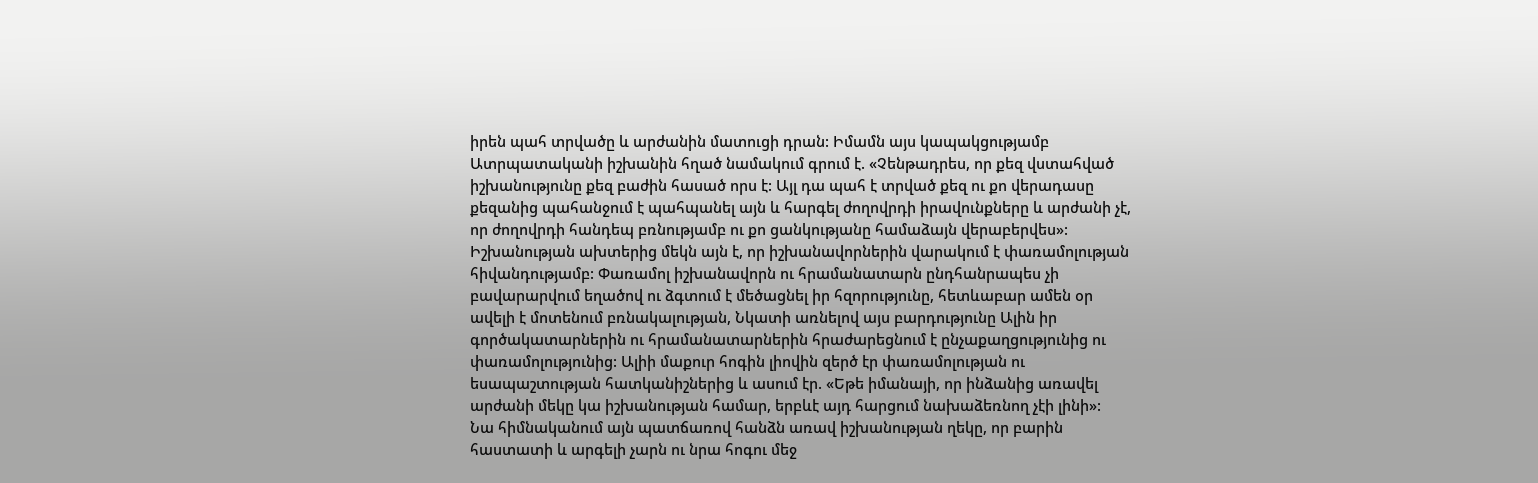իրեն պահ տրվածը և արժանին մատուցի դրան: Իմամն այս կապակցությամբ Ատրպատականի իշխանին հղած նամակում գրում է. «Չենթադրես, որ քեզ վստահված իշխանությունը քեզ բաժին հասած որս է: Այլ դա պահ է տրված քեզ ու քո վերադասը քեզանից պահանջում է պահպանել այն և հարգել ժողովրդի իրավունքները և արժանի չէ, որ ժողովրդի հանդեպ բռնությամբ ու քո ցանկությանը համաձայն վերաբերվես»:
Իշխանության ախտերից մեկն այն է, որ իշխանավորներին վարակում է փառամոլության հիվանդությամբ: Փառամոլ իշխանավորն ու հրամանատարն ընդհանրապես չի բավարարվում եղածով ու ձգտում է մեծացնել իր հզորությունը, հետևաբար ամեն օր ավելի է մոտենում բռնակալության, Նկատի առնելով այս բարդությունը Ալին իր գործակատարներին ու հրամանատարներին հրաժարեցնում է ընչաքաղցությունից ու փառամոլությունից: Ալիի մաքուր հոգին լիովին զերծ էր փառամոլության ու եսապաշտության հատկանիշներից և ասում էր. «Եթե իմանայի, որ ինձանից առավել արժանի մեկը կա իշխանության համար, երբևէ այդ հարցում նախաձեռնող չէի լինի»:
Նա հիմնականում այն պատճառով հանձն առավ իշխանության ղեկը, որ բարին հաստատի և արգելի չարն ու նրա հոգու մեջ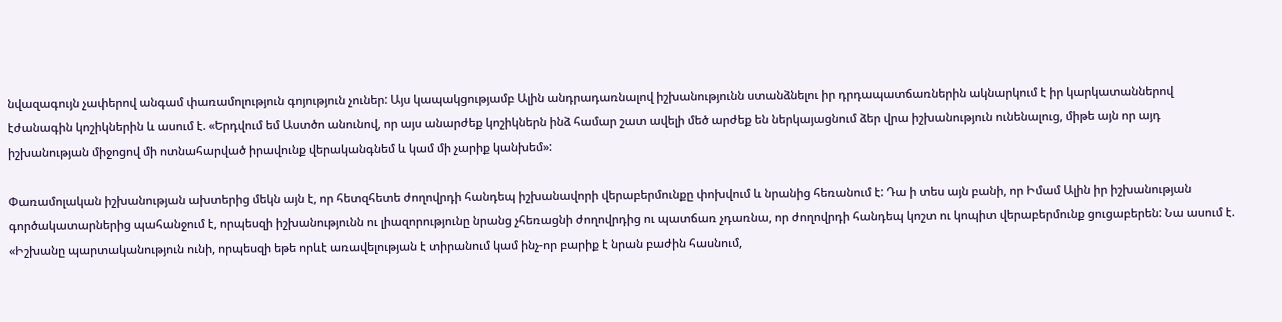նվազագույն չափերով անգամ փառամոլություն գոյություն չուներ: Այս կապակցությամբ Ալին անդրադառնալով իշխանությունն ստանձնելու իր դրդապատճառներին ակնարկում է իր կարկատաններով էժանագին կոշիկներին և ասում է. «Երդվում եմ Աստծո անունով, որ այս անարժեք կոշիկներն ինձ համար շատ ավելի մեծ արժեք են ներկայացնում ձեր վրա իշխանություն ունենալուց, միթե այն որ այդ իշխանության միջոցով մի ոտնահարված իրավունք վերականգնեմ և կամ մի չարիք կանխեմ»:

Փառամոլական իշխանության ախտերից մեկն այն է, որ հետզհետե ժողովրդի հանդեպ իշխանավորի վերաբերմունքը փոխվում և նրանից հեռանում է: Դա ի տես այն բանի, որ Իմամ Ալին իր իշխանության գործակատարներից պահանջում է, որպեսզի իշխանությունն ու լիազորությունը նրանց չհեռացնի ժողովրդից ու պատճառ չդառնա, որ ժողովրդի հանդեպ կոշտ ու կոպիտ վերաբերմունք ցուցաբերեն: Նա ասում է. «Իշխանը պարտականություն ունի, որպեսզի եթե որևէ առավելության է տիրանում կամ ինչ-որ բարիք է նրան բաժին հասնում,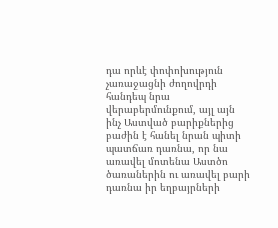դա որևէ փոփոխություն չառաջացնի ժողովրդի հանդեպ նրա վերաբերմունքում, այլ այն ինչ Աստված բարիքներից բաժին է հանել նրան պիտի պատճառ դառնա, որ նա առավել մոտենա Աստծո ծառաներին ու առավել բարի դառնա իր եղբայրների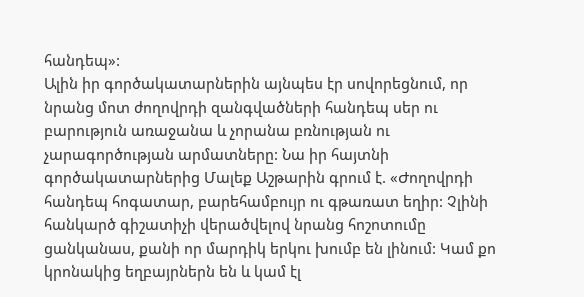հանդեպ»:
Ալին իր գործակատարներին այնպես էր սովորեցնում, որ նրանց մոտ ժողովրդի զանգվածների հանդեպ սեր ու բարություն առաջանա և չորանա բռնության ու չարագործության արմատները: Նա իր հայտնի գործակատարներից Մալեք Աշթարին գրում է. «Ժողովրդի հանդեպ հոգատար, բարեհամբույր ու գթառատ եղիր: Չլինի հանկարծ գիշատիչի վերածվելով նրանց հոշոտումը ցանկանաս, քանի որ մարդիկ երկու խումբ են լինում: Կամ քո կրոնակից եղբայրներն են և կամ էլ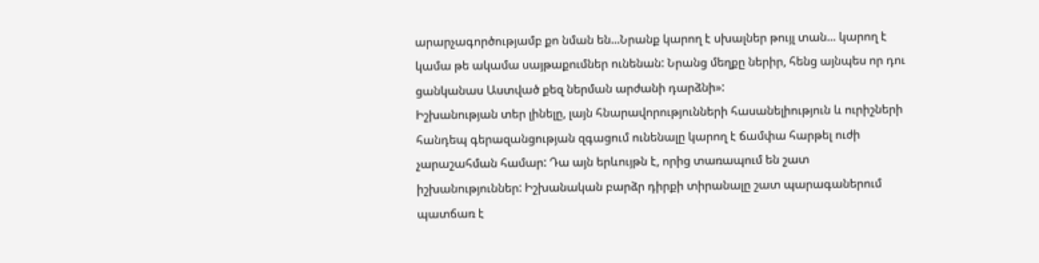արարչագործությամբ քո նման են...Նրանք կարող է սխալներ թույլ տան... կարող է կամա թե ակամա սայթաքումներ ունենան: Նրանց մեղքը ներիր, հենց այնպես որ դու ցանկանաս Աստված քեզ ներման արժանի դարձնի»:
Իշխանության տեր լինելը, լայն հնարավորությունների հասանելիություն և ուրիշների հանդեպ գերազանցության զգացում ունենալը կարող է ճամփա հարթել ուժի չարաշահման համար: Դա այն երևույթն է, որից տառապում են շատ իշխանություններ: Իշխանական բարձր դիրքի տիրանալը շատ պարագաներում պատճառ է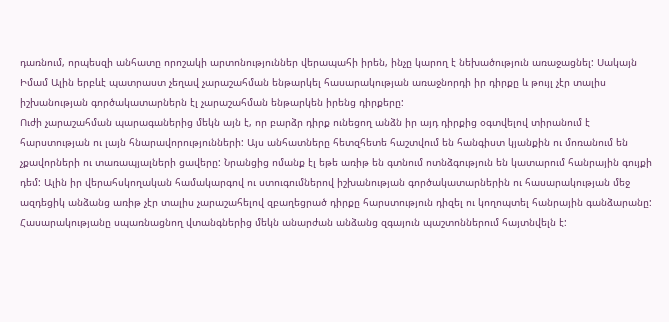դառնում, որպեսզի անհատը որոշակի արտոնություններ վերապահի իրեն, ինչը կարող է նեխածություն առաջացնել: Սակայն Իմամ Ալին երբևէ պատրաստ չեղավ չարաշահման ենթարկել հասարակության առաջնորդի իր դիրքը և թույլ չէր տալիս իշխանության գործակատարներն էլ չարաշահման ենթարկեն իրենց դիրքերը:
Ուժի չարաշահման պարագաներից մեկն այն է, որ բարձր դիրք ունեցող անձն իր այդ դիրքից օգտվելով տիրանում է հարստության ու լայն հնարավորությունների: Այս անհատները հետզհետե հաշտվում են հանգիստ կյանքին ու մոռանում են չքավորների ու տառապյալների ցավերը: Նրանցից ոմանք էլ եթե առիթ են գտնում ոտնձգություն են կատարում հանրային գույքի դեմ: Ալին իր վերահսկողական համակարգով ու ստուգումներով իշխանության գործակատարներին ու հասարակության մեջ ազդեցիկ անձանց առիթ չէր տալիս չարաշահելով զբաղեցրած դիրքը հարստություն դիզել ու կողոպտել հանրային գանձարանը:
Հասարակությանը սպառնացնող վտանգներից մեկն անարժան անձանց զգայուն պաշտոններում հայտնվելն է: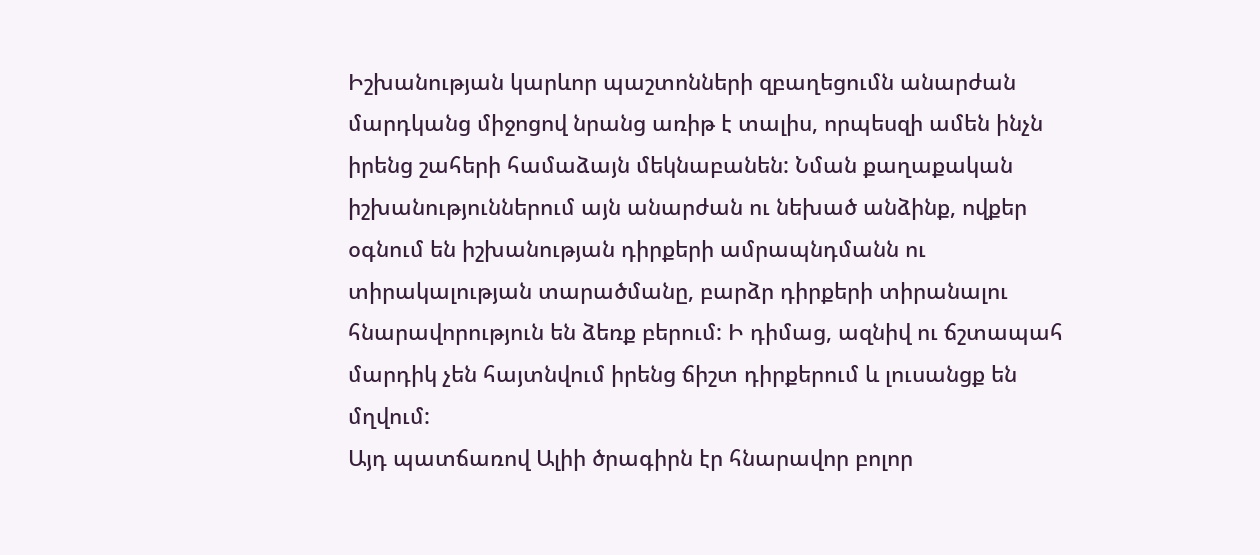Իշխանության կարևոր պաշտոնների զբաղեցումն անարժան մարդկանց միջոցով նրանց առիթ է տալիս, որպեսզի ամեն ինչն իրենց շահերի համաձայն մեկնաբանեն: Նման քաղաքական իշխանություններում այն անարժան ու նեխած անձինք, ովքեր օգնում են իշխանության դիրքերի ամրապնդմանն ու տիրակալության տարածմանը, բարձր դիրքերի տիրանալու հնարավորություն են ձեռք բերում: Ի դիմաց, ազնիվ ու ճշտապահ մարդիկ չեն հայտնվում իրենց ճիշտ դիրքերում և լուսանցք են մղվում:
Այդ պատճառով Ալիի ծրագիրն էր հնարավոր բոլոր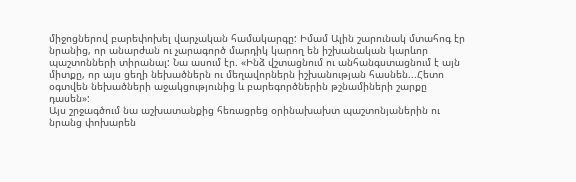միջոցներով բարեփոխել վարչական համակարգը: Իմամ Ալին շարունակ մտահոգ էր նրանից, որ անարժան ու չարագործ մարդիկ կարող են իշխանական կարևոր պաշտոնների տիրանալ: Նա ասում էր. «Ինձ վշտացնում ու անհանգստացնում է այն միտքը, որ այս ցեղի նեխածներն ու մեղավորներն իշխանության հասնեն...Հետո օգտվեն նեխածների աջակցությունից և բարեգործներին թշնամիների շարքը դասեն»:
Այս շրջագծում նա աշխատանքից հեռացրեց օրինախախտ պաշտոնյաներին ու նրանց փոխարեն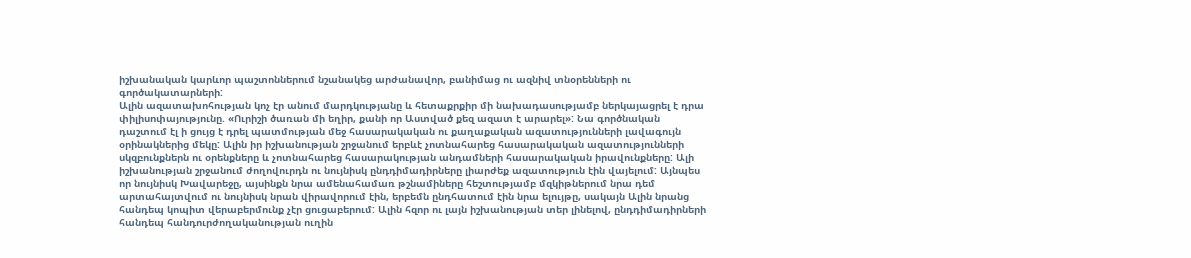իշխանական կարևոր պաշտոններում նշանակեց արժանավոր, բանիմաց ու ազնիվ տնօրենների ու գործակատարների:
Ալին ազատախոհության կոչ էր անում մարդկությանը և հետաքրքիր մի նախադասությամբ ներկայացրել է դրա փիլիսոփայությունը. «Ուրիշի ծառան մի եղիր, քանի որ Աստված քեզ ազատ է արարել»: Նա գործնական դաշտում էլ ի ցույց է դրել պատմության մեջ հասարակական ու քաղաքական ազատությունների լավագույն օրինակներից մեկը: Ալին իր իշխանության շրջանում երբևէ չոտնահարեց հասարակական ազատությունների սկզբունքներն ու օրենքները և չոտնահարեց հասարակության անդամների հասարակական իրավունքները: Ալի իշխանության շրջանում ժողովուրդն ու նույնիսկ ընդդիմադիրները լիարժեք ազատություն էին վայելում: Այնպես որ նույնիսկ Խավարեջը, այսինքն նրա ամենահամառ թշնամիները հեշտությամբ մզկիթներում նրա դեմ արտահայտվում ու նույնիսկ նրան վիրավորում էին, երբեմն ընդհատում էին նրա ելույթը, սակայն Ալին նրանց հանդեպ կոպիտ վերաբերմունք չէր ցուցաբերում: Ալին հզոր ու լայն իշխանության տեր լինելով, ընդդիմադիրների հանդեպ հանդուրժողականության ուղին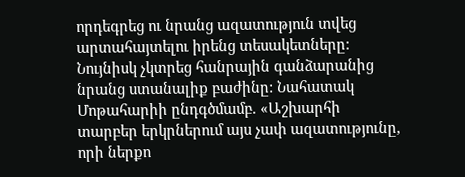որդեգրեց ու նրանց ազատություն տվեց արտահայտելու իրենց տեսակետները: Նույնիսկ չկտրեց հանրային գանձարանից նրանց ստանալիք բաժինը: Նահատակ Մոթահարիի ընդգծմամբ. «Աշխարհի տարբեր երկրներում այս չափ ազատությունը, որի ներքո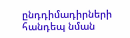ընդդիմադիրների հանդեպ նման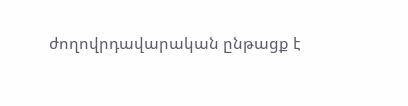ժողովրդավարական ընթացք է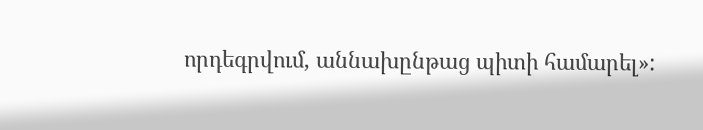որդեգրվում, աննախընթաց պիտի համարել»: